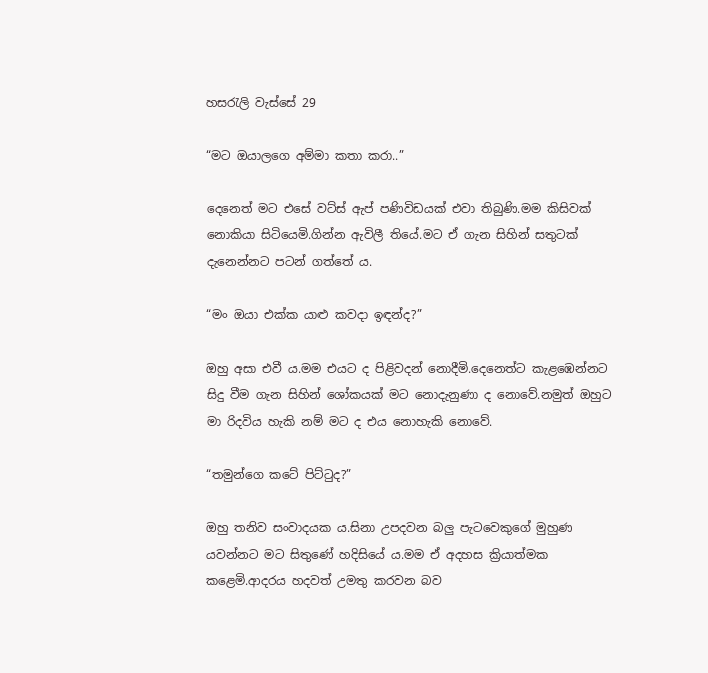හසරැලි වැස්සේ 29

“මට ඔයාලගෙ අම්මා කතා කරා..”

දෙනෙත් මට එසේ වට්ස් ඇප් පණිවිඩයක් එවා තිබුණි.මම කිසිවක් නොකියා සිටියෙමි.ගින්න ඇවිලී තියේ.මට ඒ ගැන සිහින් සතුටක් දැනෙන්නට පටන් ගත්තේ ය.

“මං ඔයා එක්ක යාළු කවදා ඉඳන්ද?”

ඔහු අසා එවී ය.මම එයට ද පිළිවදන් නොදීමි.දෙනෙත්ට කැළඹෙන්නට සිදු වීම ගැන සිහින් ශෝකයක් මට නොදැනුණා ද නොවේ.නමුත් ඔහුට මා රිදවිය හැකි නම් මට ද එය නොහැකි නොවේ.

“තමුන්ගෙ කටේ පිට්ටුද?”

ඔහු තනිව සංවාදයක ය.සිනා උපදවන බලු පැටවෙකුගේ මුහුණ යවන්නට මට සිතුණේ හදිසියේ ය.මම ඒ අදහස ක්‍රියාත්මක කළෙමි.ආදරය හදවත් උමතු කරවන බව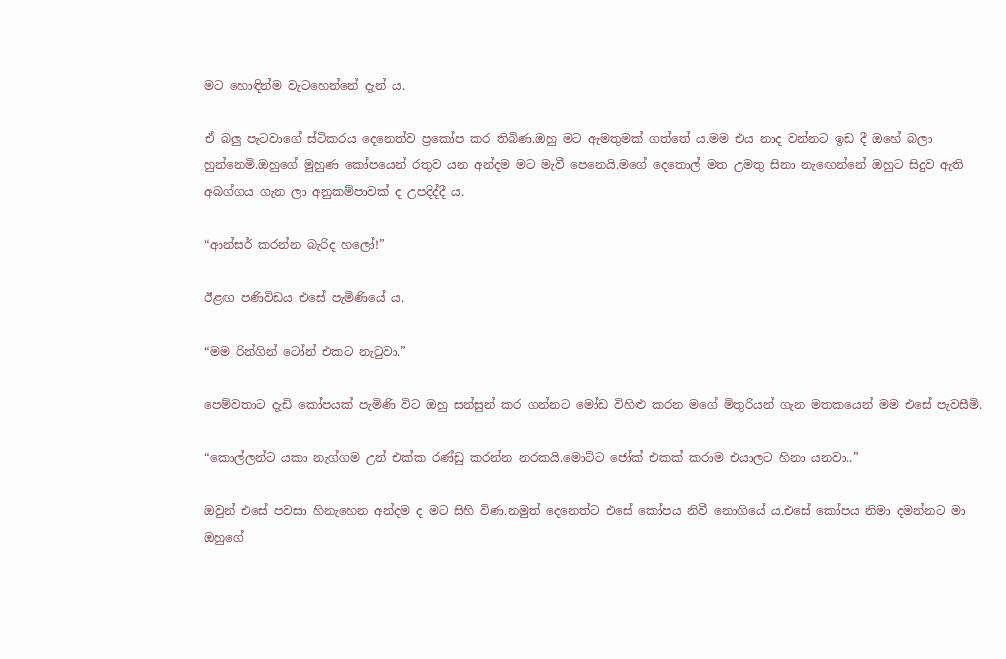මට හොඳින්ම වැටහෙන්නේ දැන් ය.

ඒ බලු පැටවාගේ ස්ටිකරය දෙනෙත්ව ප්‍රකෝප කර තිබිණ.ඔහු මට ඇමතුමක් ගත්තේ ය.මම එය නාද වන්නට ඉඩ දී ඔහේ බලා හුන්නෙමි.ඔහුගේ මුහුණ කෝපයෙන් රතුව යන අන්දම මට මැවී පෙනෙයි.මගේ දෙතොල් මත උමතු සිනා නැඟෙන්නේ ඔහුට සිදුව ඇති අබග්ගය ගැන ලා අනුකම්පාවක් ද උපදිද්දී ය.

“ආන්සර් කරන්න බැරිද හලෝ!”

ඊළඟ පණිවිඩය එසේ පැමිණියේ ය.

“මම රින්ගින් ටෝන් එකට නැටුවා.”

පෙම්වතාට දැඩි කෝපයක් පැමිණි විට ඔහු සන්සුන් කර ගන්නට මෝඩ විහිළු කරන මගේ මිතුරියන් ගැන මතකයෙන් මම එසේ පැවසීමි.

“කොල්ලන්ට යකා නැග්ගම උන් එක්ක රණ්ඩු කරන්න නරකයි.මොට්ට ජෝක් එකක් කරාම එයාලට හිනා යනවා..”

ඔවුන් එසේ පවසා හිනැහෙන අන්දම ද මට සිහි විණ.නමුත් දෙනෙත්ට එසේ කෝපය නිවී නොගියේ ය.එසේ කෝපය නිමා දමන්නට මා ඔහුගේ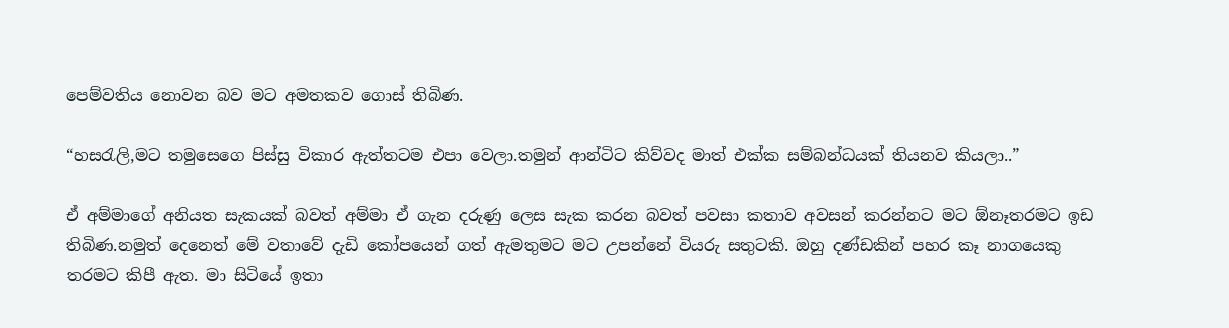පෙම්වතිය නොවන බව මට අමතකව ගොස් තිබිණ.

“හසරැලි,මට තමුසෙගෙ පිස්සු විකාර ඇත්තටම එපා වෙලා.තමුන් ආන්ටිට කිව්වද මාත් එක්ක සම්බන්ධයක් තියනව කියලා..”

ඒ අම්මාගේ අනියත සැකයක් බවත් අම්මා ඒ ගැන දරුණු ලෙස සැක කරන බවත් පවසා කතාව අවසන් කරන්නට මට ඕනෑතරමට ඉඩ තිබිණ.නමුත් දෙනෙත් මේ වතාවේ දැඩි කෝපයෙන් ගත් ඇමතුමට මට උපන්නේ වියරු සතුටකි. ඔහු දණ්ඩකින් පහර කෑ නාගයෙකු තරමට කිපී ඇත. මා සිටියේ ඉතා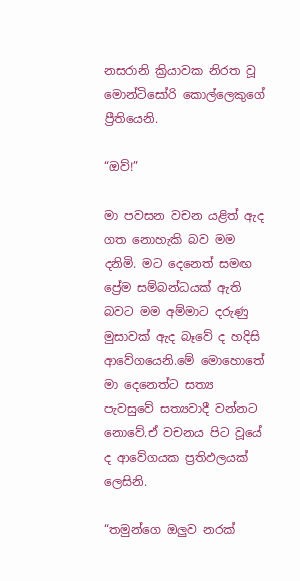නසරානි ක්‍රියාවක නිරත වූ මොන්ටිසෝරි කොල්ලෙකුගේ ප්‍රීතියෙනි.

“ඔව්!”

මා පවසන වචන යළිත් ඇද ගත නොහැකි බව මම දනිමි. මට දෙනෙත් සමඟ ප්‍රේම සම්බන්ධයක් ඇති බවට මම අම්මාට දරුණු මුසාවක් ඇද බෑවේ ද හදිසි ආවේගයෙනි.මේ මොහොතේ මා දෙනෙත්ට සත්‍ය පැවසුවේ සත්‍යවාදී වන්නට නොවේ.ඒ වචනය පිට වූයේ ද ආවේගයක ප්‍රතිඵලයක් ලෙසිනි.

“තමුන්ගෙ ඔලුව නරක්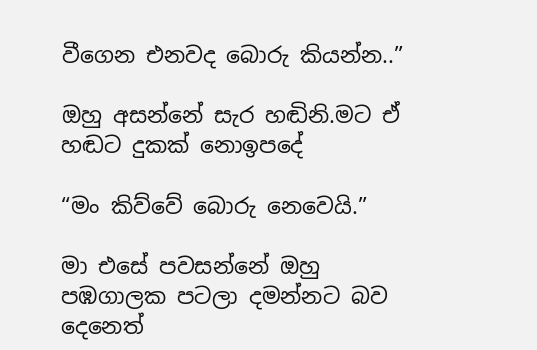වීගෙන එනවද බොරු කියන්න..”

ඔහු අසන්නේ සැර හඬිනි.මට ඒ හඬට දුකක් නොඉපදේ

“මං කිව්වේ බොරු නෙවෙයි.”

මා එසේ පවසන්නේ ඔහු පඹගාලක පටලා දමන්නට බව දෙනෙත්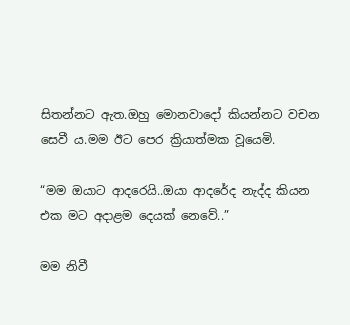සිතන්නට ඇත.ඔහු මොනවාදෝ කියන්නට වචන සෙවී ය.මම ඊට පෙර ක්‍රියාත්මක වූයෙමි.

“මම ඔයාට ආදරෙයි..ඔයා ආදරේද නැද්ද කියන එක මට අදාළම දෙයක් නෙවේ..”

මම නිවී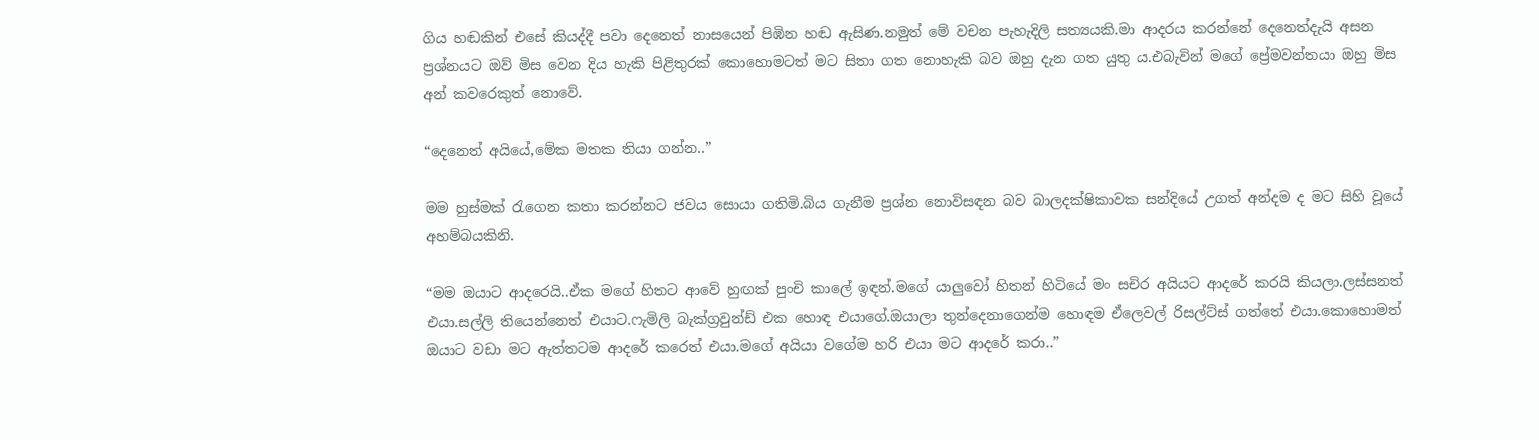ගිය හඬකින් එසේ කියද්දී පවා දෙනෙත් නාසයෙන් පිඹින හඬ ඇසිණ.නමුත් මේ වචන පැහැදිලි සත්‍යයකි.මා ආදරය කරන්නේ දෙනෙත්දැයි අසන ප්‍රශ්නයට ඔව් මිස වෙන දිය හැකි පිළිතුරක් කොහොමටත් මට සිතා ගත නොහැකි බව ඔහු දැන ගත යුතු ය.එබැවින් මගේ ප්‍රේමවන්තයා ඔහු මිස අන් කවරෙකුත් නොවේ.

“දෙනෙත් අයියේ,මේක මතක තියා ගන්න..”

මම හුස්මක් රැගෙන කතා කරන්නට ජවය සොයා ගතිමි.බිය ගැනීම ප්‍රශ්න නොවිසඳන බව බාලදක්ෂිකාවක සන්දියේ උගත් අන්දම ද මට සිහි වූයේ අහම්බයකිනි.

“මම ඔයාට ආදරෙයි..ඒක මගේ හිතට ආවේ හුඟක් පුංචි කාලේ ඉඳන්.මගේ යාලුවෝ හිතන් හිටියේ මං සචිර අයියට ආදරේ කරයි කියලා.ලස්සනත් එයා.සල්ලි තියෙන්නෙත් එයාට.ෆැමිලි බැක්ග්‍රවුන්ඩ් එක හොඳ එයාගේ.ඔයාලා තුන්දෙනාගෙන්ම හොඳම ඒලෙවල් රිසල්ට්ස් ගත්තේ එයා.කොහොමත් ඔයාට වඩා මට ඇත්තටම ආදරේ කරෙත් එයා.මගේ අයියා වගේම හරි එයා මට ආදරේ කරා..”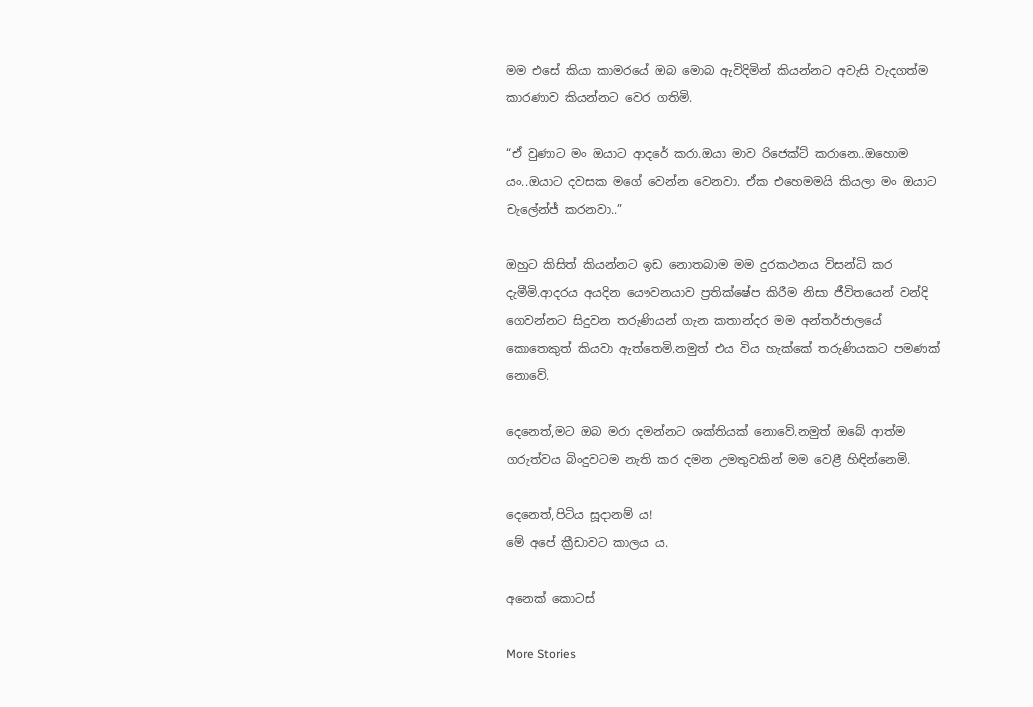මම එසේ කියා කාමරයේ ඔබ මොබ ඇවිදිමින් කියන්නට අවැසි වැදගත්ම කාරණාව කියන්නට වෙර ගතිමි.

“ඒ වුණාට මං ඔයාට ආදරේ කරා.ඔයා මාව රිජෙක්ට් කරානෙ..ඔහොම යං..ඔයාට දවසක මගේ වෙන්න වෙනවා. ඒක එහෙමමයි කියලා මං ඔයාට චැලේන්ජ් කරනවා..”

ඔහුට කිසිත් කියන්නට ඉඩ නොතබාම මම දුරකථනය විසන්ධි කර දැමීමි.ආදරය අයදින යෞවනයාව ප්‍රතික්ෂේප කිරීම නිසා ජීවිතයෙන් වන්දි ගෙවන්නට සිදුවන තරුණියන් ගැන කතාන්දර මම අන්තර්ජාලයේ කොතෙකුත් කියවා ඇත්තෙමි.නමුත් එය විය හැක්කේ තරුණියකට පමණක් නොවේ.

දෙනෙත්,මට ඔබ මරා දමන්නට ශක්තියක් නොවේ.නමුත් ඔබේ ආත්ම ගරුත්වය බිංදුවටම නැති කර දමන උමතුවකින් මම වෙළී හිඳින්නෙමි.

දෙනෙත්,පිටිය සූදානම් ය!
මේ අපේ ක්‍රීඩාවට කාලය ය.

අනෙක් කොටස්

More Stories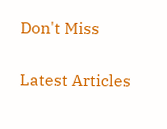Don't Miss


Latest Articles